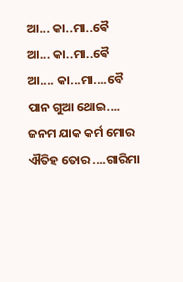ଆ... କା..ମା..ଵୈ
ଆ... କା..ମା..ଵୈ
ଆ.... କା...ମା....ବୈ
ପାନ ଗୁଆ ଥୋଇ....
ଜନମ ଯାକ କର୍ମ ମୋର
ଐତିହ ତୋର ....ଗାରିମା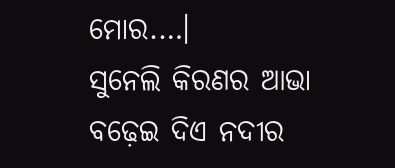ମୋର.…।
ସୁନେଲି କିରଣର ଆଭା
ବଢ଼େଇ ଦିଏ ନଦୀର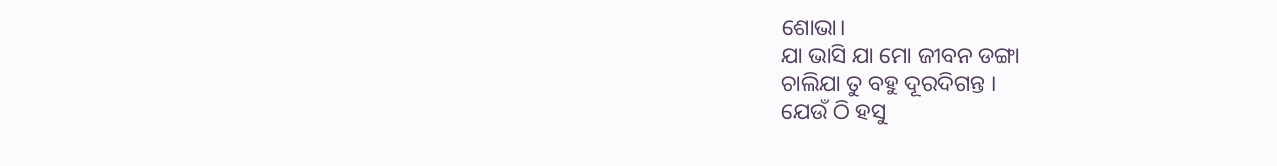ଶୋଭା।
ଯା ଭାସି ଯା ମୋ ଜୀବନ ଡଙ୍ଗା
ଚାଲିଯା ତୁ ବହୁ ଦୂରଦିଗନ୍ତ ।
ଯେଉଁ ଠି ହସୁ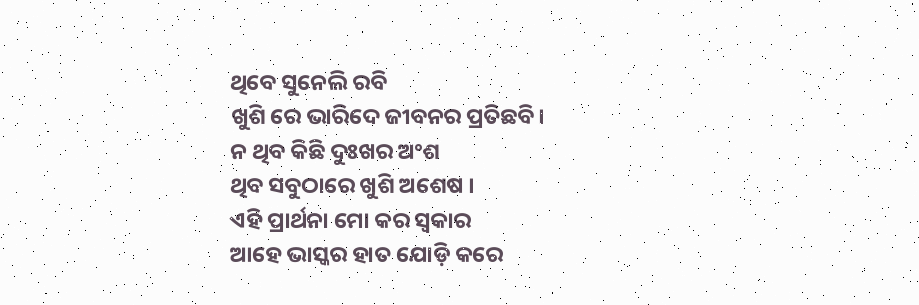ଥିବେ ସୁନେଲି ରବି
ଖୁଶି ରେ ଭାରିଦେ ଜୀବନର ପ୍ରତିଛବି।
ନ ଥିବ କିଛି ଦୁଃଖର ଅଂଶ
ଥିବ ସବୁଠାରେ ଖୁଶି ଅଶେଷ ।
ଏହି ପ୍ରାର୍ଥନା ମୋ କର ସ୍ୱକାର
ଆହେ ଭାସ୍କର ହାତ ଯୋଡ଼ି କରେ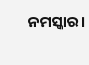ନମସ୍କାର।